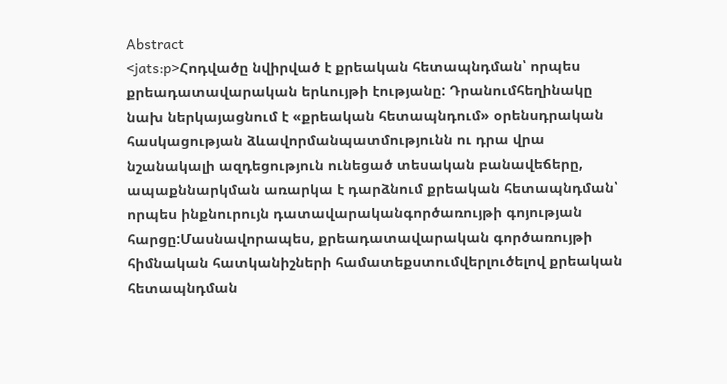Abstract
<jats:p>Հոդվածը նվիրված է քրեական հետապնդման՝ որպես քրեադատավարական երևույթի էությանը: Դրանումհեղինակը նախ ներկայացնում է «քրեական հետապնդում» օրենսդրական հասկացության ձևավորմանպատմությունն ու դրա վրա նշանակալի ազդեցություն ունեցած տեսական բանավեճերը, ապաքննարկման առարկա է դարձնում քրեական հետապնդման՝ որպես ինքնուրույն դատավարականգործառույթի գոյության հարցը:Մասնավորապես, քրեադատավարական գործառույթի հիմնական հատկանիշների համատեքստումվերլուծելով քրեական հետապնդման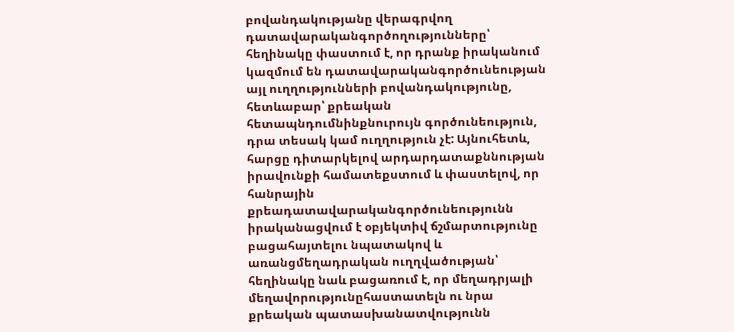բովանդակությանը վերագրվող դատավարականգործողությունները՝ հեղինակը փաստում է, որ դրանք իրականում կազմում են դատավարականգործունեության այլ ուղղությունների բովանդակությունը, հետևաբար՝ քրեական հետապնդումնինքնուրույն գործունեություն, դրա տեսակ կամ ուղղություն չէ: Այնուհետև, հարցը դիտարկելով արդարդատաքննության իրավունքի համատեքստում և փաստելով, որ հանրային քրեադատավարականգործունեությունն իրականացվում է օբյեկտիվ ճշմարտությունը բացահայտելու նպատակով և առանցմեղադրական ուղղվածության՝ հեղինակը նաև բացառում է, որ մեղադրյալի մեղավորությունըհաստատելն ու նրա քրեական պատասխանատվությունն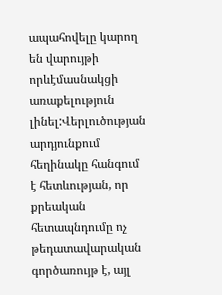ապահովելը կարող են վարույթի որևէմասնակցի առաքելություն լինել:Վերլուծության արդյունքում հեղինակը հանգում է հետևության, որ քրեական հետապնդումը ոչ թեդատավարական գործառույթ է, այլ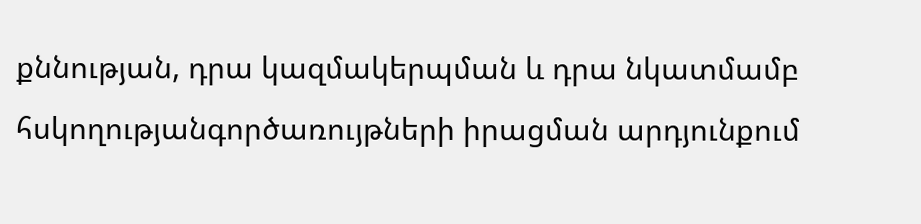քննության, դրա կազմակերպման և դրա նկատմամբ հսկողությանգործառույթների իրացման արդյունքում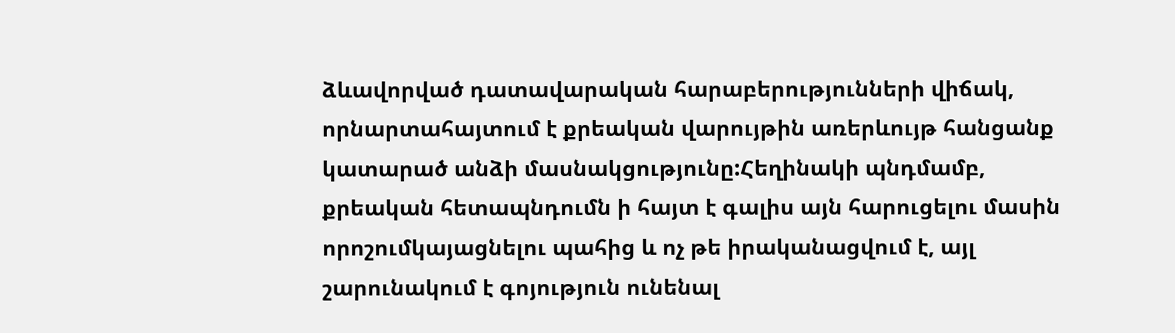ձևավորված դատավարական հարաբերությունների վիճակ, որնարտահայտում է քրեական վարույթին առերևույթ հանցանք կատարած անձի մասնակցությունը:Հեղինակի պնդմամբ, քրեական հետապնդումն ի հայտ է գալիս այն հարուցելու մասին որոշումկայացնելու պահից և ոչ թե իրականացվում է, այլ շարունակում է գոյություն ունենալ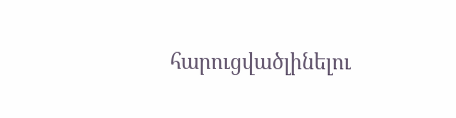հարուցվածլինելու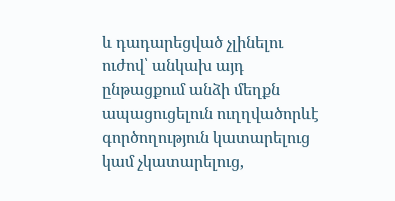և դադարեցված չլինելու ուժով՝ անկախ այդ ընթացքում անձի մեղքն ապացուցելուն ուղղվածորևէ գործողություն կատարելուց կամ չկատարելուց,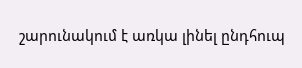շարունակում է առկա լինել ընդհուպ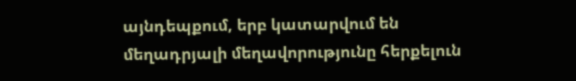այնդեպքում, երբ կատարվում են մեղադրյալի մեղավորությունը հերքելուն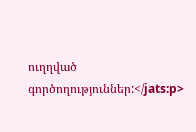ուղղված գործողություններ:</jats:p>